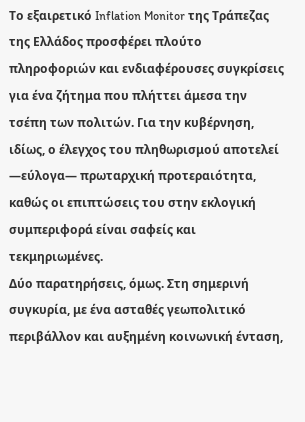Το εξαιρετικό Inflation Monitor της Τράπεζας της Ελλάδος προσφέρει πλούτο πληροφοριών και ενδιαφέρουσες συγκρίσεις για ένα ζήτημα που πλήττει άμεσα την τσέπη των πολιτών. Για την κυβέρνηση, ιδίως, ο έλεγχος του πληθωρισμού αποτελεί —εύλογα— πρωταρχική προτεραιότητα, καθώς οι επιπτώσεις του στην εκλογική συμπεριφορά είναι σαφείς και τεκμηριωμένες.
Δύο παρατηρήσεις, όμως. Στη σημερινή συγκυρία, με ένα ασταθές γεωπολιτικό περιβάλλον και αυξημένη κοινωνική ένταση,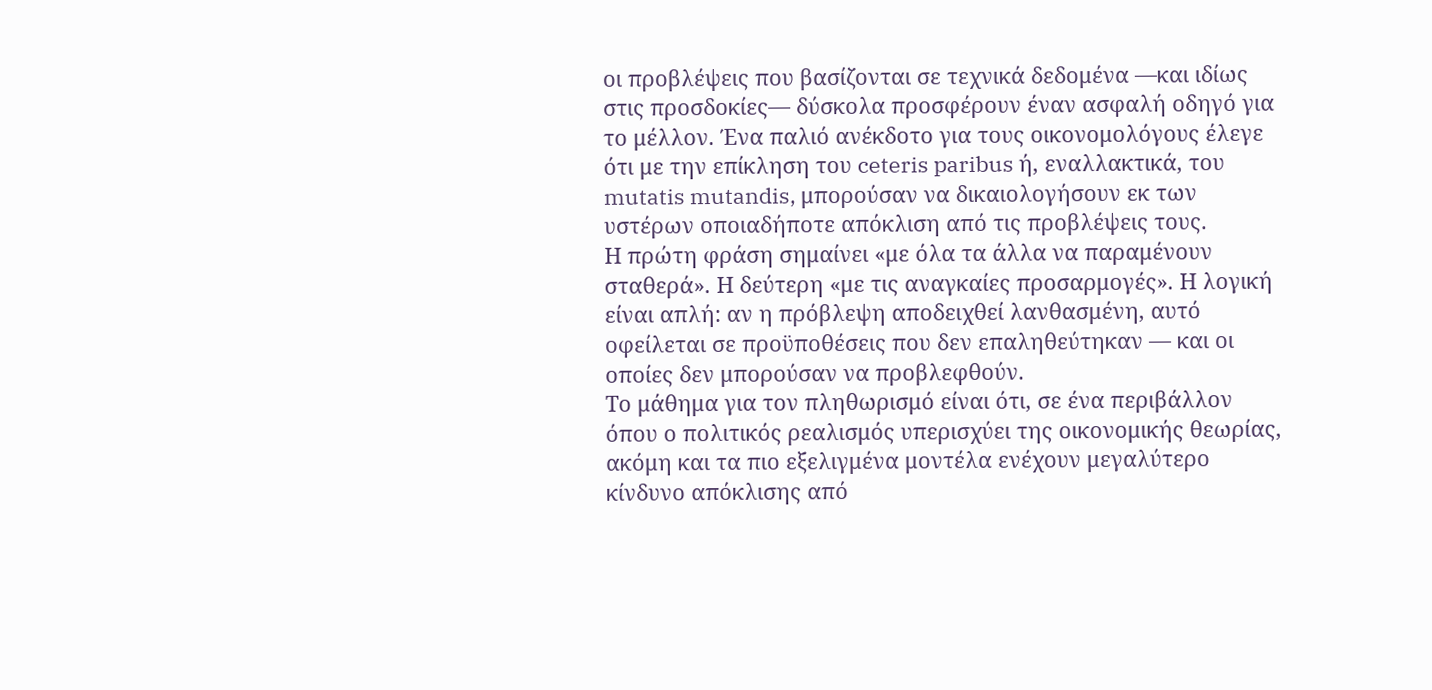οι προβλέψεις που βασίζονται σε τεχνικά δεδομένα —και ιδίως στις προσδοκίες— δύσκολα προσφέρουν έναν ασφαλή οδηγό για το μέλλον. Ένα παλιό ανέκδοτο για τους οικονομολόγους έλεγε ότι με την επίκληση του ceteris paribus ή, εναλλακτικά, του mutatis mutandis, μπορούσαν να δικαιολογήσουν εκ των υστέρων οποιαδήποτε απόκλιση από τις προβλέψεις τους.
Η πρώτη φράση σημαίνει «με όλα τα άλλα να παραμένουν σταθερά». Η δεύτερη «με τις αναγκαίες προσαρμογές». Η λογική είναι απλή: αν η πρόβλεψη αποδειχθεί λανθασμένη, αυτό οφείλεται σε προϋποθέσεις που δεν επαληθεύτηκαν — και οι οποίες δεν μπορούσαν να προβλεφθούν.
Το μάθημα για τον πληθωρισμό είναι ότι, σε ένα περιβάλλον όπου ο πολιτικός ρεαλισμός υπερισχύει της οικονομικής θεωρίας, ακόμη και τα πιο εξελιγμένα μοντέλα ενέχουν μεγαλύτερο κίνδυνο απόκλισης από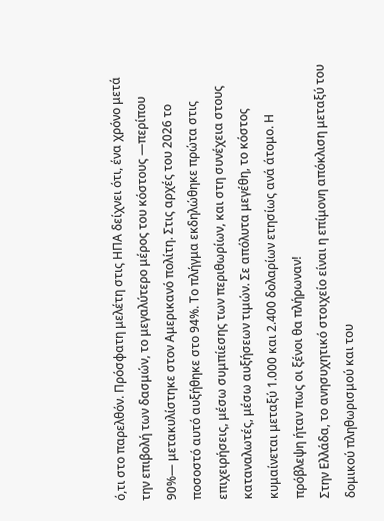ό,τι στο παρελθόν. Πρόσφατη μελέτη στις ΗΠΑ δείχνει ότι, ένα χρόνο μετά την επιβολή των δασμών, το μεγαλύτερο μέρος του κόστους —περίπου 90%— μετακυλίστηκε στον Αμερικανό πολίτη. Στις αρχές του 2026 το ποσοστό αυτό αυξήθηκε στο 94%. Το πλήγμα εκδηλώθηκε πρώτα στις επιχειρήσεις, μέσω συμπίεσης των περιθωρίων, και στη συνέχεια στους καταναλωτές, μέσω αυξήσεων τιμών. Σε απόλυτα μεγέθη, το κόστος κυμαίνεται μεταξύ 1.000 και 2.400 δολαρίων ετησίως ανά άτομο. Η πρόβλεψη ήταν πως οι ξένοι θα πλήρωναν!
Στην Ελλάδα, το ανησυχητικό στοιχείο είναι η επίμονη απόκλιση μεταξύ του δομικού πληθωρισμού και του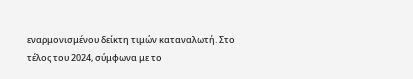εναρμονισμένου δείκτη τιμών καταναλωτή. Στο τέλος του 2024, σύμφωνα με το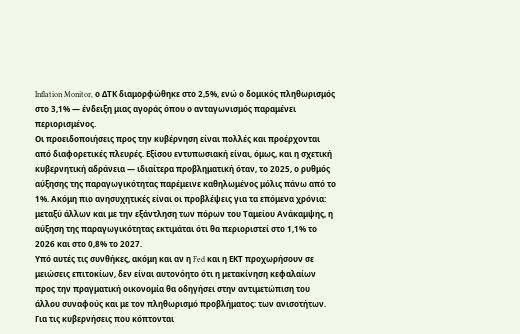Inflation Monitor, ο ΔΤΚ διαμορφώθηκε στο 2,5%, ενώ ο δομικός πληθωρισμός στο 3,1% — ένδειξη μιας αγοράς όπου ο ανταγωνισμός παραμένει περιορισμένος.
Οι προειδοποιήσεις προς την κυβέρνηση είναι πολλές και προέρχονται από διαφορετικές πλευρές. Εξίσου εντυπωσιακή είναι, όμως, και η σχετική κυβερνητική αδράνεια — ιδιαίτερα προβληματική όταν, το 2025, ο ρυθμός αύξησης της παραγωγικότητας παρέμεινε καθηλωμένος μόλις πάνω από το 1%. Ακόμη πιο ανησυχητικές είναι οι προβλέψεις για τα επόμενα χρόνια: μεταξύ άλλων και με την εξάντληση των πόρων του Ταμείου Ανάκαμψης, η αύξηση της παραγωγικότητας εκτιμάται ότι θα περιοριστεί στο 1,1% το 2026 και στο 0,8% το 2027.
Υπό αυτές τις συνθήκες, ακόμη και αν η Fed και η ΕΚΤ προχωρήσουν σε μειώσεις επιτοκίων, δεν είναι αυτονόητο ότι η μετακίνηση κεφαλαίων προς την πραγματική οικονομία θα οδηγήσει στην αντιμετώπιση του άλλου συναφούς και με τον πληθωρισμό προβλήματος: των ανισοτήτων.
Για τις κυβερνήσεις που κόπτονται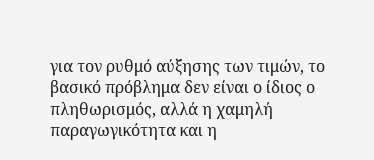για τον ρυθμό αύξησης των τιμών, το βασικό πρόβλημα δεν είναι ο ίδιος ο πληθωρισμός, αλλά η χαμηλή παραγωγικότητα και η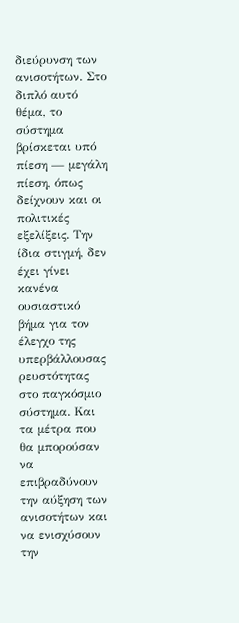διεύρυνση των ανισοτήτων. Στο διπλό αυτό θέμα, το σύστημα βρίσκεται υπό πίεση — μεγάλη πίεση, όπως δείχνουν και οι πολιτικές εξελίξεις. Την ίδια στιγμή, δεν έχει γίνει κανένα ουσιαστικό βήμα για τον έλεγχο της υπερβάλλουσας ρευστότητας στο παγκόσμιο σύστημα. Και τα μέτρα που θα μπορούσαν να επιβραδύνουν την αύξηση των ανισοτήτων και να ενισχύσουν την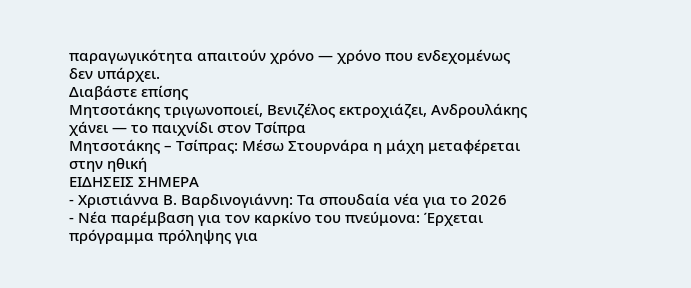παραγωγικότητα απαιτούν χρόνο — χρόνο που ενδεχομένως δεν υπάρχει.
Διαβάστε επίσης
Μητσοτάκης τριγωνοποιεί, Βενιζέλος εκτροχιάζει, Ανδρουλάκης χάνει — το παιχνίδι στον Τσίπρα
Μητσοτάκης – Τσίπρας: Μέσω Στουρνάρα η μάχη μεταφέρεται στην ηθική
ΕΙΔΗΣΕΙΣ ΣΗΜΕΡΑ
- Χριστιάννα Β. Βαρδινογιάννη: Τα σπουδαία νέα για το 2026
- Νέα παρέμβαση για τον καρκίνο του πνεύμονα: Έρχεται πρόγραμμα πρόληψης για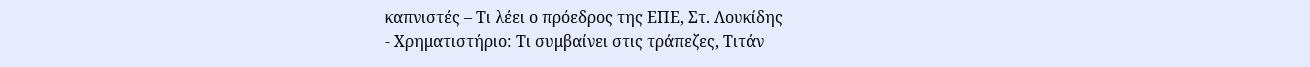καπνιστές – Τι λέει ο πρόεδρος της ΕΠΕ, Στ. Λουκίδης
- Χρηματιστήριο: Τι συμβαίνει στις τράπεζες, Τιτάν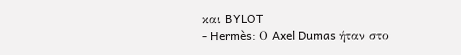και BYLOT
- Hermès: Ο Axel Dumas ήταν στο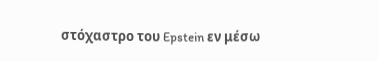στόχαστρο του Epstein εν μέσω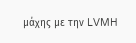μάχης με την LVMH